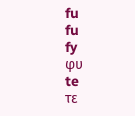fu
fu
fy
φυ
te
τε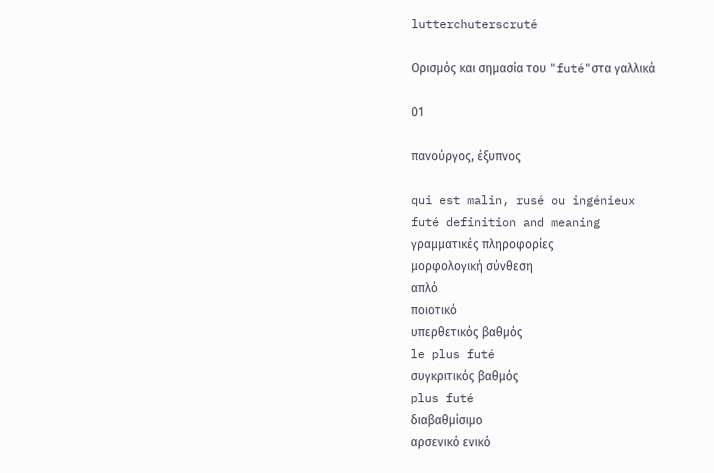lutterchuterscruté

Ορισμός και σημασία του "futé"στα γαλλικά

01

πανούργος, έξυπνος

qui est malin, rusé ou ingénieux
futé definition and meaning
γραμματικές πληροφορίες
μορφολογική σύνθεση
απλό
ποιοτικό
υπερθετικός βαθμός
le plus futé
συγκριτικός βαθμός
plus futé
διαβαθμίσιμο
αρσενικό ενικό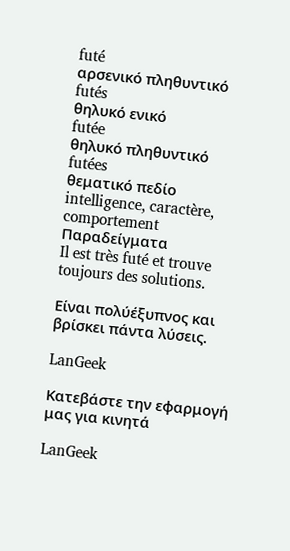futé
αρσενικό πληθυντικό
futés
θηλυκό ενικό
futée
θηλυκό πληθυντικό
futées
θεματικό πεδίο
intelligence, caractère, comportement
Παραδείγματα
Il est très futé et trouve toujours des solutions.

Είναι πολύέξυπνος και βρίσκει πάντα λύσεις.

LanGeek

Κατεβάστε την εφαρμογή μας για κινητά

LanGeek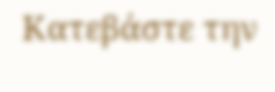Κατεβάστε την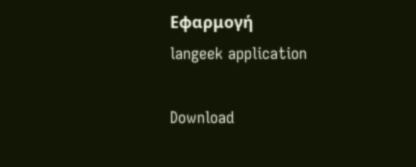Εφαρμογή
langeek application

Download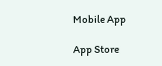Mobile App

App Store